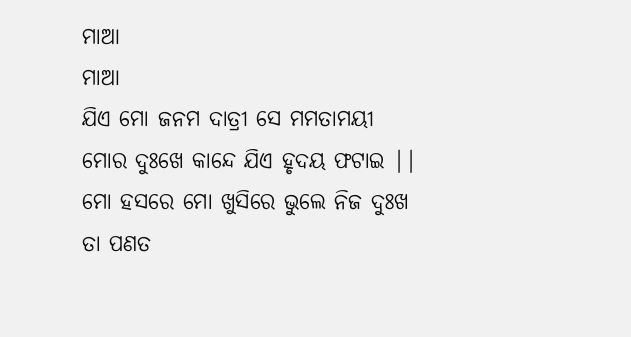ମାଆ
ମାଆ
ଯିଏ ମୋ ଜନମ ଦାତ୍ରୀ ସେ ମମତାମୟୀ
ମୋର ଦୁଃଖେ କାନ୍ଦେ ଯିଏ ହୃଦୟ ଫଟାଇ ||
ମୋ ହସରେ ମୋ ଖୁସିରେ ଭୁଲେ ନିଜ ଦୁଃଖ
ତା ପଣତ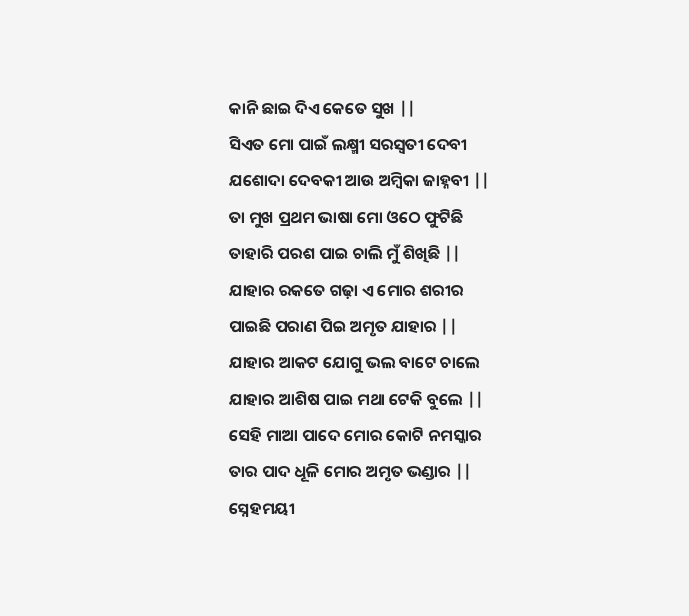କାନି ଛାଇ ଦିଏ କେତେ ସୁଖ ||
ସିଏତ ମୋ ପାଇଁ ଲକ୍ଷ୍ମୀ ସରସ୍ୱତୀ ଦେବୀ
ଯଶୋଦା ଦେବକୀ ଆଉ ଅମ୍ବିକା ଜାହ୍ନବୀ ||
ତା ମୁଖ ପ୍ରଥମ ଭାଷା ମୋ ଓଠେ ଫୁଟିଛି
ତାହାରି ପରଶ ପାଇ ଚାଲି ମୁଁ ଶିଖିଛି ||
ଯାହାର ରକତେ ଗଢ଼ା ଏ ମୋର ଶରୀର
ପାଇଛି ପରାଣ ପିଇ ଅମୃତ ଯାହାର ||
ଯାହାର ଆକଟ ଯୋଗୁ ଭଲ ବାଟେ ଚାଲେ
ଯାହାର ଆଶିଷ ପାଇ ମଥା ଟେକି ବୁଲେ ||
ସେହି ମାଆ ପାଦେ ମୋର କୋଟି ନମସ୍କାର
ତାର ପାଦ ଧୂଳି ମୋର ଅମୃତ ଭଣ୍ଡାର ||
ସ୍ନେହମୟୀ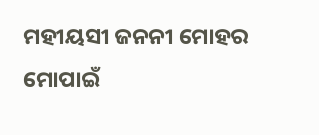ମହୀୟସୀ ଜନନୀ ମୋହର
ମୋପାଇଁ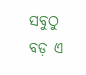ସବୁଠୁ ବଡ଼ ଏ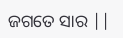ଜଗତେ ସାର ||